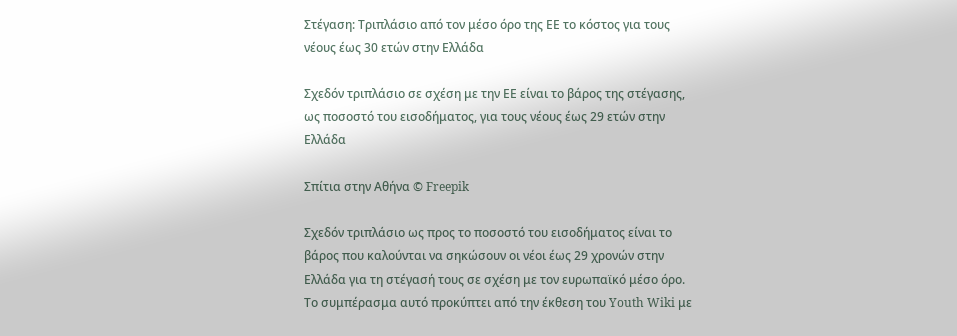Στέγαση: Τριπλάσιο από τον μέσο όρο της ΕΕ το κόστος για τους νέους έως 30 ετών στην Ελλάδα

Σχεδόν τριπλάσιο σε σχέση με την ΕΕ είναι το βάρος της στέγασης, ως ποσοστό του εισοδήματος, για τους νέους έως 29 ετών στην Ελλάδα

Σπίτια στην Αθήνα © Freepik

Σχεδόν τριπλάσιο ως προς το ποσοστό του εισοδήματος είναι το βάρος που καλούνται να σηκώσουν οι νέοι έως 29 χρονών στην Ελλάδα για τη στέγασή τους σε σχέση με τον ευρωπαϊκό μέσο όρο. Το συμπέρασμα αυτό προκύπτει από την έκθεση του Youth Wiki με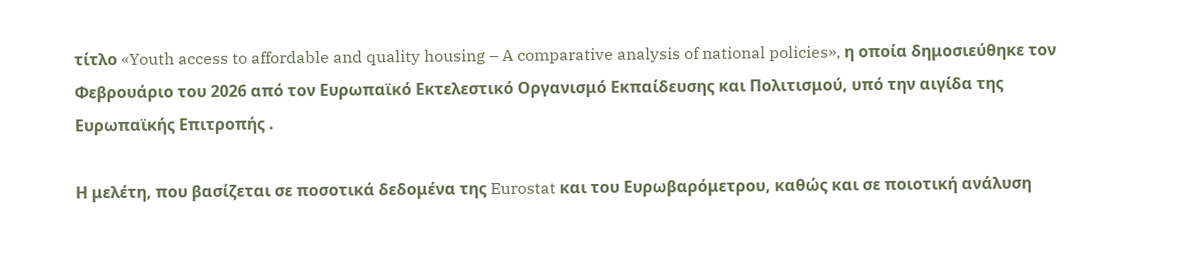τίτλο «Youth access to affordable and quality housing – A comparative analysis of national policies», η οποία δημοσιεύθηκε τον Φεβρουάριο του 2026 από τον Ευρωπαϊκό Εκτελεστικό Οργανισμό Εκπαίδευσης και Πολιτισμού, υπό την αιγίδα της Ευρωπαϊκής Επιτροπής .

Η μελέτη, που βασίζεται σε ποσοτικά δεδομένα της Eurostat και του Ευρωβαρόμετρου, καθώς και σε ποιοτική ανάλυση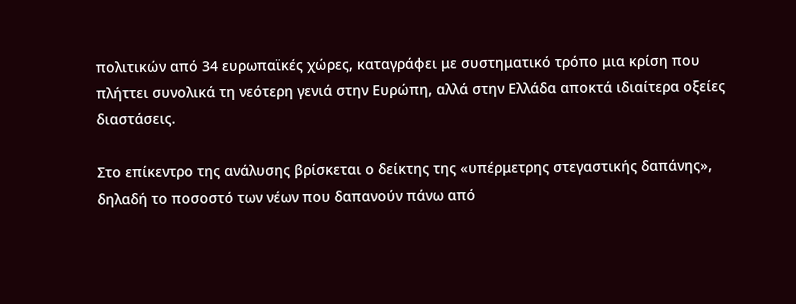πολιτικών από 34 ευρωπαϊκές χώρες, καταγράφει με συστηματικό τρόπο μια κρίση που πλήττει συνολικά τη νεότερη γενιά στην Ευρώπη, αλλά στην Ελλάδα αποκτά ιδιαίτερα οξείες διαστάσεις.

Στο επίκεντρο της ανάλυσης βρίσκεται ο δείκτης της «υπέρμετρης στεγαστικής δαπάνης», δηλαδή το ποσοστό των νέων που δαπανούν πάνω από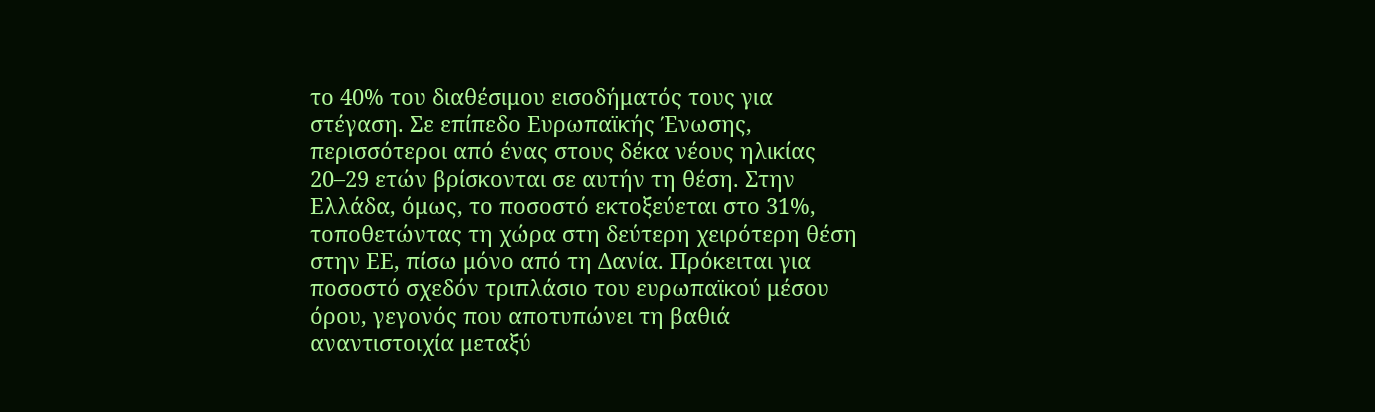το 40% του διαθέσιμου εισοδήματός τους για στέγαση. Σε επίπεδο Ευρωπαϊκής Ένωσης, περισσότεροι από ένας στους δέκα νέους ηλικίας 20–29 ετών βρίσκονται σε αυτήν τη θέση. Στην Ελλάδα, όμως, το ποσοστό εκτοξεύεται στο 31%, τοποθετώντας τη χώρα στη δεύτερη χειρότερη θέση στην ΕΕ, πίσω μόνο από τη Δανία. Πρόκειται για ποσοστό σχεδόν τριπλάσιο του ευρωπαϊκού μέσου όρου, γεγονός που αποτυπώνει τη βαθιά αναντιστοιχία μεταξύ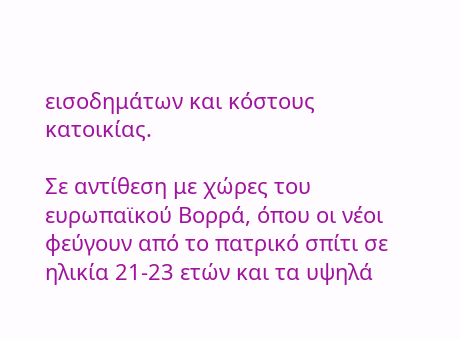εισοδημάτων και κόστους κατοικίας.

Σε αντίθεση με χώρες του ευρωπαϊκού Βορρά, όπου οι νέοι φεύγουν από το πατρικό σπίτι σε ηλικία 21-23 ετών και τα υψηλά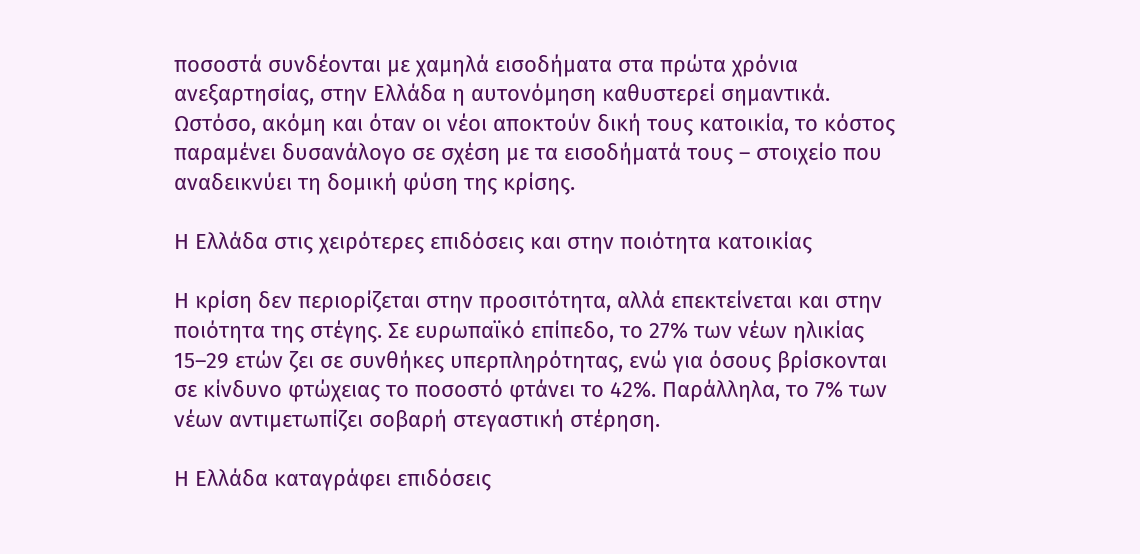ποσοστά συνδέονται με χαμηλά εισοδήματα στα πρώτα χρόνια ανεξαρτησίας, στην Ελλάδα η αυτονόμηση καθυστερεί σημαντικά. Ωστόσο, ακόμη και όταν οι νέοι αποκτούν δική τους κατοικία, το κόστος παραμένει δυσανάλογο σε σχέση με τα εισοδήματά τους – στοιχείο που αναδεικνύει τη δομική φύση της κρίσης.

Η Ελλάδα στις χειρότερες επιδόσεις και στην ποιότητα κατοικίας

Η κρίση δεν περιορίζεται στην προσιτότητα, αλλά επεκτείνεται και στην ποιότητα της στέγης. Σε ευρωπαϊκό επίπεδο, το 27% των νέων ηλικίας 15–29 ετών ζει σε συνθήκες υπερπληρότητας, ενώ για όσους βρίσκονται σε κίνδυνο φτώχειας το ποσοστό φτάνει το 42%. Παράλληλα, το 7% των νέων αντιμετωπίζει σοβαρή στεγαστική στέρηση.

Η Ελλάδα καταγράφει επιδόσεις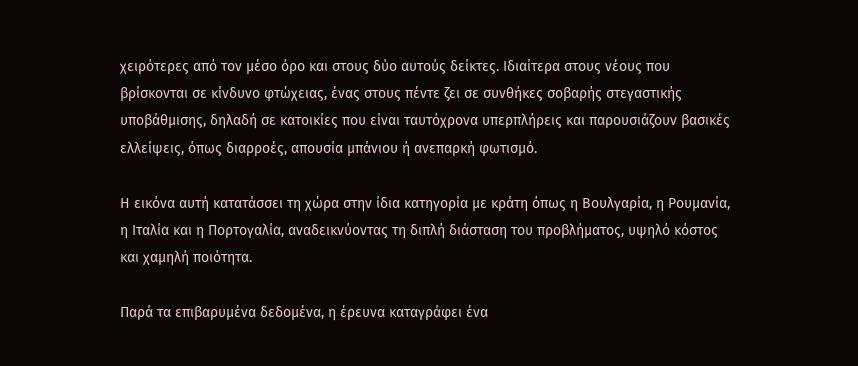χειρότερες από τον μέσο όρο και στους δύο αυτούς δείκτες. Ιδιαίτερα στους νέους που βρίσκονται σε κίνδυνο φτώχειας, ένας στους πέντε ζει σε συνθήκες σοβαρής στεγαστικής υποβάθμισης, δηλαδή σε κατοικίες που είναι ταυτόχρονα υπερπλήρεις και παρουσιάζουν βασικές ελλείψεις, όπως διαρροές, απουσία μπάνιου ή ανεπαρκή φωτισμό.

Η εικόνα αυτή κατατάσσει τη χώρα στην ίδια κατηγορία με κράτη όπως η Βουλγαρία, η Ρουμανία, η Ιταλία και η Πορτογαλία, αναδεικνύοντας τη διπλή διάσταση του προβλήματος, υψηλό κόστος και χαμηλή ποιότητα.

Παρά τα επιβαρυμένα δεδομένα, η έρευνα καταγράφει ένα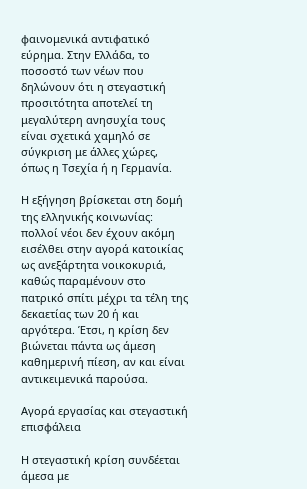φαινομενικά αντιφατικό εύρημα. Στην Ελλάδα, το ποσοστό των νέων που δηλώνουν ότι η στεγαστική προσιτότητα αποτελεί τη μεγαλύτερη ανησυχία τους είναι σχετικά χαμηλό σε σύγκριση με άλλες χώρες, όπως η Τσεχία ή η Γερμανία.

Η εξήγηση βρίσκεται στη δομή της ελληνικής κοινωνίας: πολλοί νέοι δεν έχουν ακόμη εισέλθει στην αγορά κατοικίας ως ανεξάρτητα νοικοκυριά, καθώς παραμένουν στο πατρικό σπίτι μέχρι τα τέλη της δεκαετίας των 20 ή και αργότερα. Έτσι, η κρίση δεν βιώνεται πάντα ως άμεση καθημερινή πίεση, αν και είναι αντικειμενικά παρούσα.

Αγορά εργασίας και στεγαστική επισφάλεια

Η στεγαστική κρίση συνδέεται άμεσα με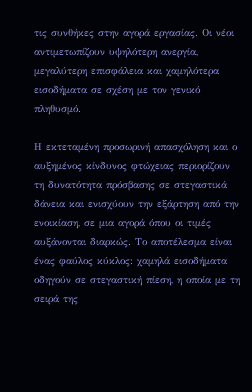τις συνθήκες στην αγορά εργασίας. Οι νέοι αντιμετωπίζουν υψηλότερη ανεργία, μεγαλύτερη επισφάλεια και χαμηλότερα εισοδήματα σε σχέση με τον γενικό πληθυσμό.

Η εκτεταμένη προσωρινή απασχόληση και ο αυξημένος κίνδυνος φτώχειας περιορίζουν τη δυνατότητα πρόσβασης σε στεγαστικά δάνεια και ενισχύουν την εξάρτηση από την ενοικίαση, σε μια αγορά όπου οι τιμές αυξάνονται διαρκώς. Το αποτέλεσμα είναι ένας φαύλος κύκλος: χαμηλά εισοδήματα οδηγούν σε στεγαστική πίεση, η οποία με τη σειρά της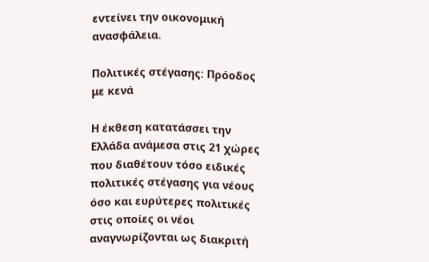εντείνει την οικονομική ανασφάλεια.

Πολιτικές στέγασης: Πρόοδος με κενά

Η έκθεση κατατάσσει την Ελλάδα ανάμεσα στις 21 χώρες που διαθέτουν τόσο ειδικές πολιτικές στέγασης για νέους όσο και ευρύτερες πολιτικές στις οποίες οι νέοι αναγνωρίζονται ως διακριτή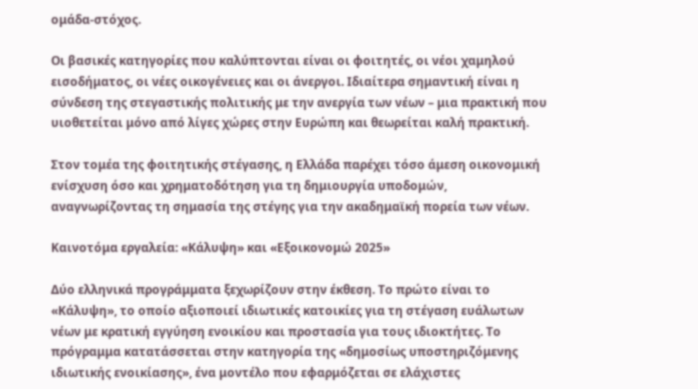ομάδα-στόχος.

Οι βασικές κατηγορίες που καλύπτονται είναι οι φοιτητές, οι νέοι χαμηλού εισοδήματος, οι νέες οικογένειες και οι άνεργοι. Ιδιαίτερα σημαντική είναι η σύνδεση της στεγαστικής πολιτικής με την ανεργία των νέων – μια πρακτική που υιοθετείται μόνο από λίγες χώρες στην Ευρώπη και θεωρείται καλή πρακτική.

Στον τομέα της φοιτητικής στέγασης, η Ελλάδα παρέχει τόσο άμεση οικονομική ενίσχυση όσο και χρηματοδότηση για τη δημιουργία υποδομών, αναγνωρίζοντας τη σημασία της στέγης για την ακαδημαϊκή πορεία των νέων.

Καινοτόμα εργαλεία: «Κάλυψη» και «Εξοικονομώ 2025»

Δύο ελληνικά προγράμματα ξεχωρίζουν στην έκθεση. Το πρώτο είναι το «Κάλυψη», το οποίο αξιοποιεί ιδιωτικές κατοικίες για τη στέγαση ευάλωτων νέων με κρατική εγγύηση ενοικίου και προστασία για τους ιδιοκτήτες. Το πρόγραμμα κατατάσσεται στην κατηγορία της «δημοσίως υποστηριζόμενης ιδιωτικής ενοικίασης», ένα μοντέλο που εφαρμόζεται σε ελάχιστες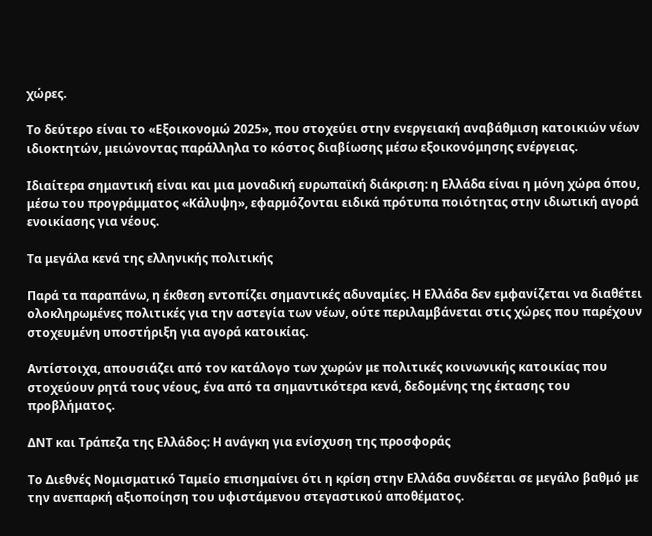χώρες.

Το δεύτερο είναι το «Εξοικονομώ 2025», που στοχεύει στην ενεργειακή αναβάθμιση κατοικιών νέων ιδιοκτητών, μειώνοντας παράλληλα το κόστος διαβίωσης μέσω εξοικονόμησης ενέργειας.

Ιδιαίτερα σημαντική είναι και μια μοναδική ευρωπαϊκή διάκριση: η Ελλάδα είναι η μόνη χώρα όπου, μέσω του προγράμματος «Κάλυψη», εφαρμόζονται ειδικά πρότυπα ποιότητας στην ιδιωτική αγορά ενοικίασης για νέους.

Τα μεγάλα κενά της ελληνικής πολιτικής

Παρά τα παραπάνω, η έκθεση εντοπίζει σημαντικές αδυναμίες. Η Ελλάδα δεν εμφανίζεται να διαθέτει ολοκληρωμένες πολιτικές για την αστεγία των νέων, ούτε περιλαμβάνεται στις χώρες που παρέχουν στοχευμένη υποστήριξη για αγορά κατοικίας.

Αντίστοιχα, απουσιάζει από τον κατάλογο των χωρών με πολιτικές κοινωνικής κατοικίας που στοχεύουν ρητά τους νέους, ένα από τα σημαντικότερα κενά, δεδομένης της έκτασης του προβλήματος.

ΔΝΤ και Τράπεζα της Ελλάδος: Η ανάγκη για ενίσχυση της προσφοράς

Το Διεθνές Νομισματικό Ταμείο επισημαίνει ότι η κρίση στην Ελλάδα συνδέεται σε μεγάλο βαθμό με την ανεπαρκή αξιοποίηση του υφιστάμενου στεγαστικού αποθέματος.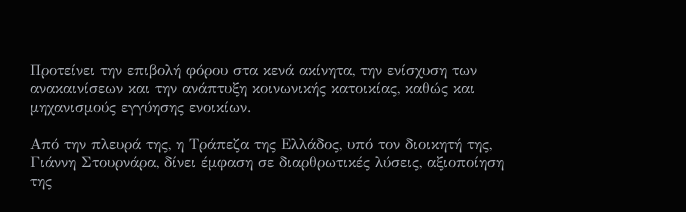Προτείνει την επιβολή φόρου στα κενά ακίνητα, την ενίσχυση των ανακαινίσεων και την ανάπτυξη κοινωνικής κατοικίας, καθώς και μηχανισμούς εγγύησης ενοικίων.

Από την πλευρά της, η Τράπεζα της Ελλάδος, υπό τον διοικητή της, Γιάννη Στουρνάρα, δίνει έμφαση σε διαρθρωτικές λύσεις, αξιοποίηση της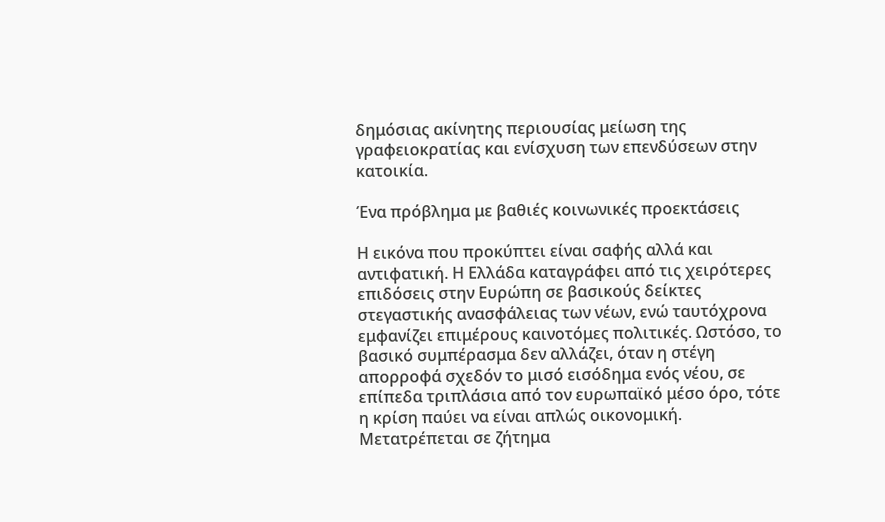δημόσιας ακίνητης περιουσίας μείωση της γραφειοκρατίας και ενίσχυση των επενδύσεων στην κατοικία.

Ένα πρόβλημα με βαθιές κοινωνικές προεκτάσεις

Η εικόνα που προκύπτει είναι σαφής αλλά και αντιφατική. Η Ελλάδα καταγράφει από τις χειρότερες επιδόσεις στην Ευρώπη σε βασικούς δείκτες στεγαστικής ανασφάλειας των νέων, ενώ ταυτόχρονα εμφανίζει επιμέρους καινοτόμες πολιτικές. Ωστόσο, το βασικό συμπέρασμα δεν αλλάζει, όταν η στέγη απορροφά σχεδόν το μισό εισόδημα ενός νέου, σε επίπεδα τριπλάσια από τον ευρωπαϊκό μέσο όρο, τότε η κρίση παύει να είναι απλώς οικονομική. Μετατρέπεται σε ζήτημα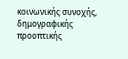κοινωνικής συνοχής, δημογραφικής προοπτικής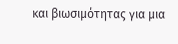και βιωσιμότητας για μια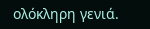ολόκληρη γενιά.